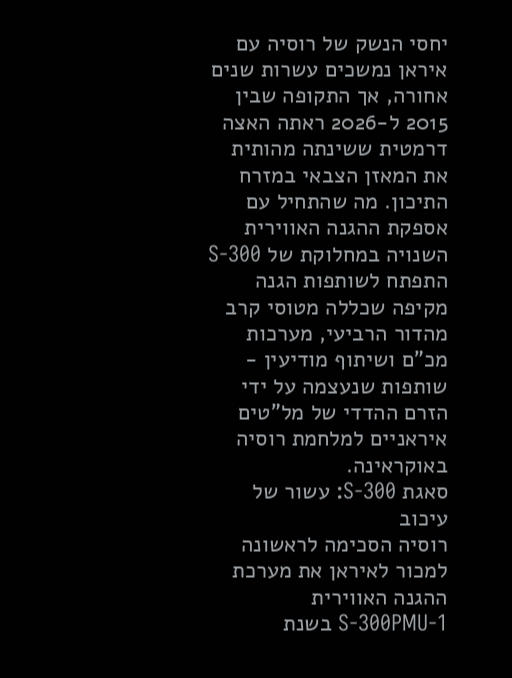יחסי הנשק של רוסיה עם איראן נמשכים עשרות שנים אחורה, אך התקופה שבין 2015 ל-2026 ראתה האצה דרמטית ששינתה מהותית את המאזן הצבאי במזרח התיכון. מה שהתחיל עם אספקת ההגנה האווירית השנויה במחלוקת של S-300 התפתח לשותפות הגנה מקיפה שכללה מטוסי קרב מהדור הרביעי, מערכות מכ"ם ושיתוף מודיעין - שותפות שנעצמה על ידי הזרם ההדדי של מל"טים איראניים למלחמת רוסיה באוקראינה.
סאגת S-300: עשור של עיכוב
רוסיה הסכימה לראשונה למכור לאיראן את מערכת ההגנה האווירית S-300PMU-1 בשנת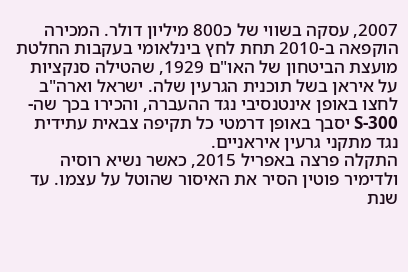2007, עסקה בשווי של כ800 מיליון דולר. המכירה הוקפאה ב-2010 תחת לחץ בינלאומי בעקבות החלטת מועצת הביטחון של האו"ם 1929, שהטילה סנקציות על איראן בשל תוכנית הגרעין שלה. ישראל וארה"ב לחצו באופן אינטנסיבי נגד ההעברה, והכירו בכך שה-S-300 יסבך באופן דרמטי כל תקיפה צבאית עתידית נגד מתקני גרעין איראניים.
התקלה פרצה באפריל 2015, כאשר נשיא רוסיה ולדימיר פוטין הסיר את האיסור שהוטל על עצמו. עד שנת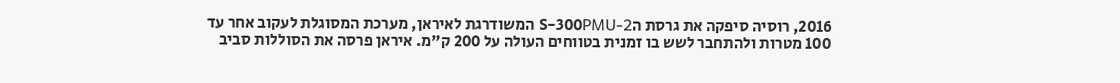2016, רוסיה סיפקה את גרסת הS-300PMU-2 המשודרגת לאיראן, מערכת המסוגלת לעקוב אחר עד 100 מטרות ולהתחבר לשש בו זמנית בטווחים העולה על 200 ק"מ. איראן פרסה את הסוללות סביב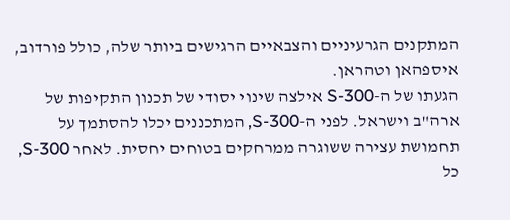המתקנים הגרעיניים והצבאיים הרגישים ביותר שלה, כולל פורדוב, איספהאן וטהראן.
הגעתו של ה-S-300 אילצה שינוי יסודי של תכנון התקיפות של ארה"ב וישראל. לפני ה-S-300, המתכננים יכלו להסתמך על תחמושת עצירה ששוגרה ממרחקים בטוחים יחסית. לאחר S-300, כל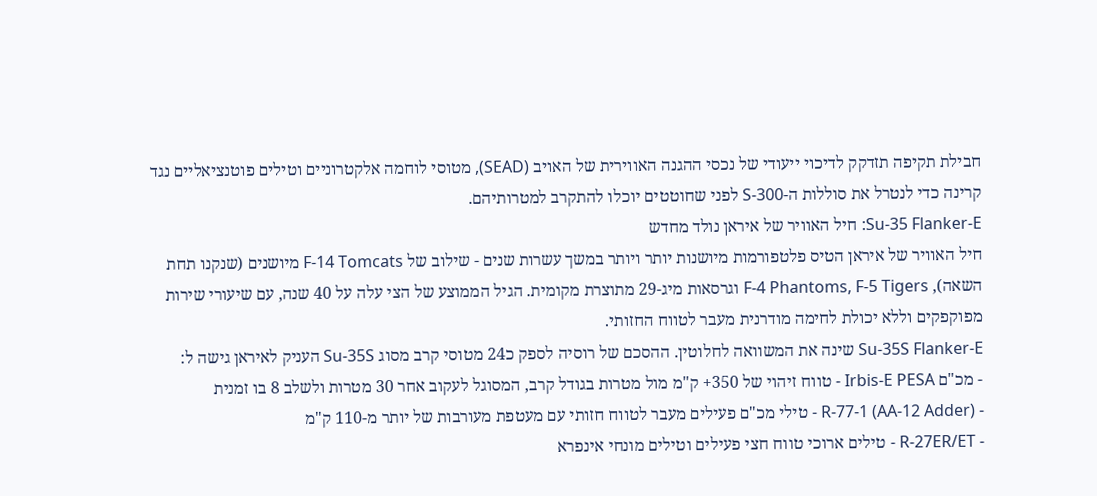חבילת תקיפה תזדקק לדיכוי ייעודי של נכסי ההגנה האווירית של האויב (SEAD), מטוסי לוחמה אלקטרוניים וטילים פוטנציאליים נגד קרינה כדי לנטרל את סוללות ה-S-300 לפני שחוטטים יוכלו להתקרב למטרותיהם.
Su-35 Flanker-E: חיל האוויר של איראן נולד מחדש
חיל האוויר של איראן הטיס פלטפורמות מיושנות יותר ויותר במשך עשרות שנים - שילוב של F-14 Tomcats מיושנים (שנקנו תחת השאה), F-4 Phantoms, F-5 Tigers וגרסאות מיג-29 מתוצרת מקומית. הגיל הממוצע של הצי עלה על 40 שנה, עם שיעורי שירות מפוקפקים וללא יכולת לחימה מודרנית מעבר לטווח החזותי.
Su-35S Flanker-E שינה את המשוואה לחלוטין. ההסכם של רוסיה לספק כ24 מטוסי קרב מסוג Su-35S העניק לאיראן גישה ל:
- מכ"ם Irbis-E PESA - טווח זיהוי של 350+ ק"מ מול מטרות בגודל קרב, המסוגל לעקוב אחר 30 מטרות ולשלב 8 בו זמנית
- R-77-1 (AA-12 Adder) - טילי מכ"ם פעילים מעבר לטווח חזותי עם מעטפת מעורבות של יותר מ-110 ק"מ
- R-27ER/ET - טילים ארוכי טווח חצי פעילים וטילים מונחי אינפרא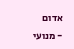אדום
- מנועי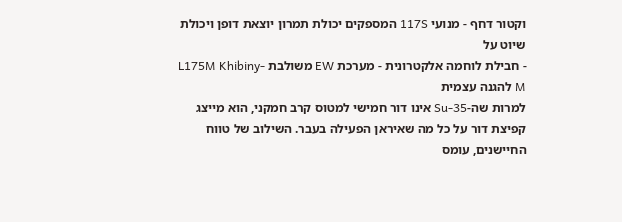וקטור דחף - מנועי 117S המספקים יכולת תמרון יוצאת דופן ויכולת שיוט על
- חבילת לוחמה אלקטרונית - מערכת EW משולבת L175M Khibiny-M להגנה עצמית
למרות שה-Su-35 אינו דור חמישי למטוס קרב חמקני, הוא מייצג קפיצת דור על כל מה שאיראן הפעילה בעבר. השילוב של טווח החיישנים, עומס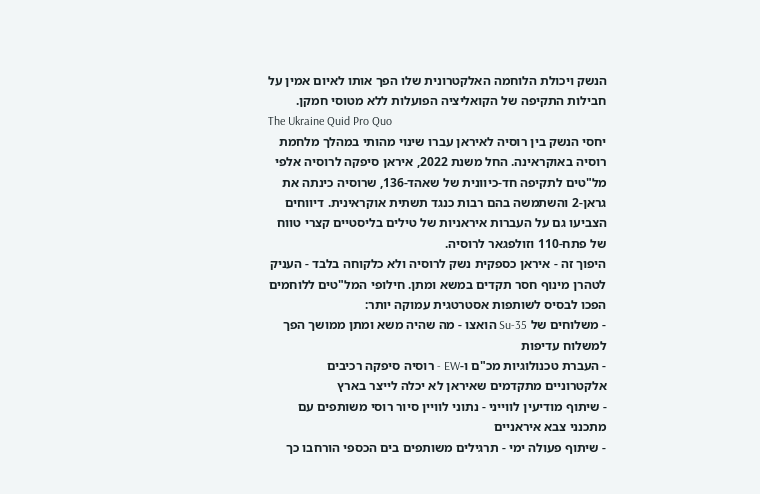הנשק ויכולת הלוחמה האלקטרונית שלו הפך אותו לאיום אמין על חבילות התקיפה של הקואליציה הפועלות ללא מטוסי חמקן.
The Ukraine Quid Pro Quo
יחסי הנשק בין רוסיה לאיראן עברו שינוי מהותי במהלך מלחמת רוסיה באוקראינה. החל משנת 2022, איראן סיפקה לרוסיה אלפי מל"טים לתקיפה חד-כיוונית של שאהד-136, שרוסיה כינתה את גראן-2 והשתמשה בהם רבות כנגד תשתית אוקראינית. דיווחים הצביעו גם על העברות איראניות של טילים בליסטיים קצרי טווח של פתח-110 וזולפגאר לרוסיה.
היפוך זה - איראן כספקית נשק לרוסיה ולא כלקוחה בלבד - העניק לטהרן מינוף חסר תקדים במשא ומתן. חילופי המל"טים ללוחמים הפכו לבסיס לשותפות אסטרטגית עמוקה יותר:
- משלוחים של Su-35 הואצו - מה שהיה משא ומתן ממושך הפך למשלוח עדיפות
- העברת טכנולוגיות מכ"ם ו-EW - רוסיה סיפקה רכיבים אלקטרוניים מתקדמים שאיראן לא יכלה לייצר בארץ
- שיתוף מודיעין לווייני - נתוני לוויין סיור רוסי משותפים עם מתכנני צבא איראניים
- שיתוף פעולה ימי - תרגילים משותפים בים הכספי הורחבו כך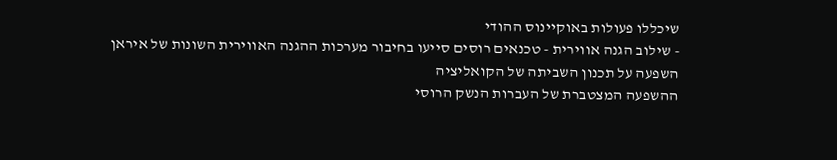שיכללו פעולות באוקיינוס ההודי
- שילוב הגנה אווירית - טכנאים רוסים סייעו בחיבור מערכות ההגנה האווירית השונות של איראן
השפעה על תכנון השביתה של הקואליציה
ההשפעה המצטברת של העברות הנשק הרוסי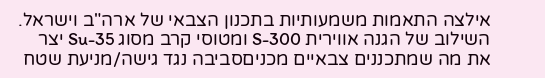אילצה התאמות משמעותיות בתכנון הצבאי של ארה"ב וישראל. השילוב של הגנה אווירית S-300 ומטוסי קרב מסוג Su-35 יצר את מה שמתכננים צבאיים מכניםסביבה נגד גישה/מניעת שטח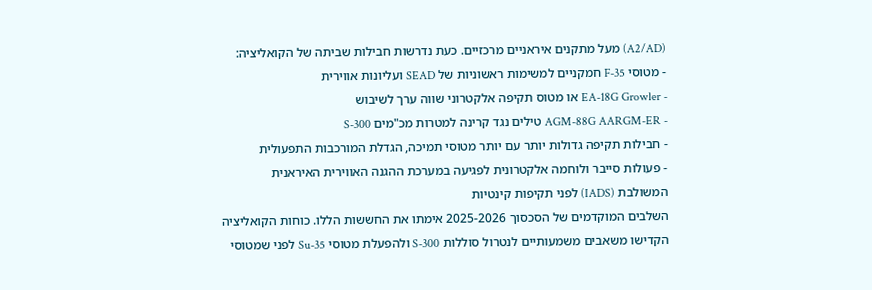(A2/AD) מעל מתקנים איראניים מרכזיים. כעת נדרשות חבילות שביתה של הקואליציה:
- מטוסי F-35 חמקניים למשימות ראשוניות של SEAD ועליונות אווירית
- EA-18G Growler או מטוס תקיפה אלקטרוני שווה ערך לשיבוש
- AGM-88G AARGM-ER טילים נגד קרינה למטרות מכ"מים S-300
- חבילות תקיפה גדולות יותר עם יותר מטוסי תמיכה, הגדלת המורכבות התפעולית
- פעולות סייבר ולוחמה אלקטרונית לפגיעה במערכת ההגנה האווירית האיראנית המשולבת (IADS) לפני תקיפות קינטיות
השלבים המוקדמים של הסכסוך 2025-2026 אימתו את החששות הללו. כוחות הקואליציה הקדישו משאבים משמעותיים לנטרול סוללות S-300 ולהפעלת מטוסי Su-35 לפני שמטוסי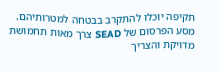תקיפה יוכלו להתקרב בבטחה למטרותיהם. מסע הפרסום של SEAD צרך מאות תחמושת מדויקת והצריך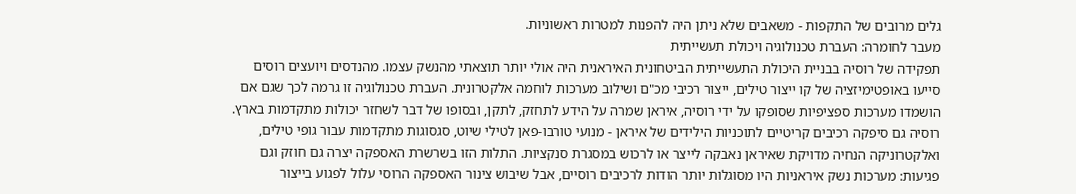גלים מרובים של התקפות - משאבים שלא ניתן היה להפנות למטרות ראשוניות.
מעבר לחומרה: העברת טכנולוגיה ויכולת תעשייתית
תפקידה של רוסיה בבניית היכולת התעשייתית הביטחונית האיראנית היה אולי יותר תוצאתי מהנשק עצמו. מהנדסים ויועצים רוסים סייעו באופטימיזציה של קו ייצור טילים, ייצור רכיבי מכ"ם ושילוב מערכות לוחמה אלקטרונית. העברת טכנולוגיה זו גרמה לכך שגם אם הושמדו מערכות ספציפיות שסופקו על ידי רוסיה, איראן שמרה על הידע לתחזק, לתקן, ובסופו של דבר לשחזר יכולות מתקדמות בארץ.
רוסיה גם סיפקה רכיבים קריטיים לתוכניות הילידים של איראן - מנועי טורבו-פאן לטילי שיוט, סגסוגות מתקדמות עבור גופי טילים, ואלקטרוניקה הנחיה מדויקת שאיראן נאבקה לייצר או לרכוש במסגרת סנקציות. התלות הזו בשרשרת האספקה יצרה גם חוזק וגם פגיעות: מערכות נשק איראניות היו מסוגלות יותר הודות לרכיבים רוסיים, אבל שיבוש צינור האספקה הרוסי עלול לפגוע בייצור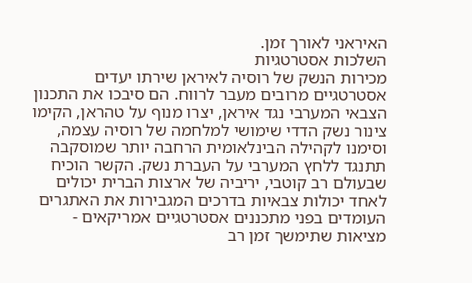האיראני לאורך זמן.
השלכות אסטרטגיות
מכירות הנשק של רוסיה לאיראן שירתו יעדים אסטרטגיים מרובים מעבר לרווח. הם סיבכו את התכנון הצבאי המערבי נגד איראן, יצרו מנוף על טהראן, הקימו צינור נשק הדדי שימושי למלחמה של רוסיה עצמה, וסימנו לקהילה הבינלאומית הרחבה יותר שמוסקבה תתנגד ללחץ המערבי על העברת נשק. הקשר הוכיח שבעולם רב קוטבי, יריביה של ארצות הברית יכולים לאחד יכולות צבאיות בדרכים המגבירות את האתגרים העומדים בפני מתכננים אסטרטגיים אמריקאים - מציאות שתימשך זמן רב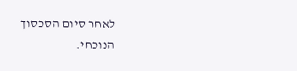לאחר סיום הסכסוך הנוכחי.